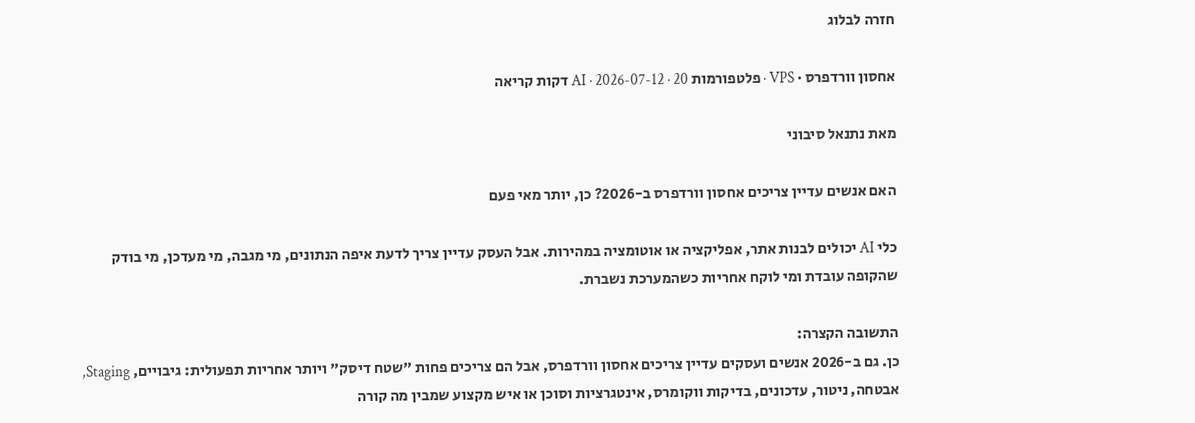חזרה לבלוג

אחסון וורדפרס · VPS · פלטפורמות AI · 2026-07-12 · 20 דקות קריאה

מאת נתנאל סיבוני

האם אנשים עדיין צריכים אחסון וורדפרס ב-2026? כן, יותר מאי פעם

כלי AI יכולים לבנות אתר, אפליקציה או אוטומציה במהירות. אבל העסק עדיין צריך לדעת איפה הנתונים, מי מגבה, מי מעדכן, מי בודק שהקופה עובדת ומי לוקח אחריות כשהמערכת נשברת.

התשובה הקצרה:
כן. גם ב-2026 אנשים ועסקים עדיין צריכים אחסון וורדפרס, אבל הם צריכים פחות "שטח דיסק" ויותר אחריות תפעולית: גיבויים, Staging, אבטחה, ניטור, עדכונים, בדיקות ווקומרס, אינטגרציות וסוכן או איש מקצוע שמבין מה קורה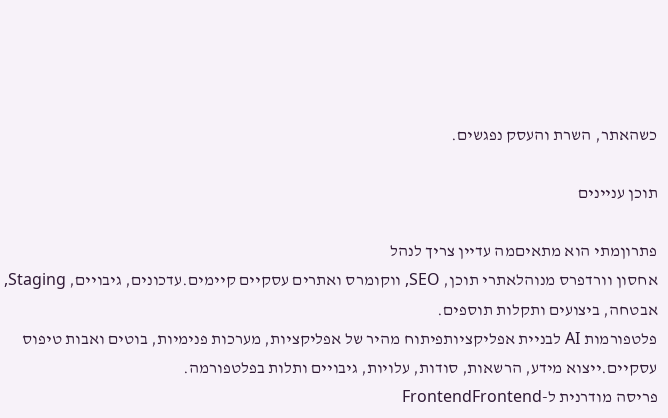כשהאתר, השרת והעסק נפגשים.

תוכן עניינים

פתרוןמתי הוא מתאיםמה עדיין צריך לנהל
אחסון וורדפרס מנוהלאתרי תוכן, SEO, ווקומרס ואתרים עסקיים קיימים.עדכונים, גיבויים, Staging, אבטחה, ביצועים ותקלות תוספים.
פלטפורמות AI לבניית אפליקציותפיתוח מהיר של אפליקציות, מערכות פנימיות, בוטים ואבות טיפוס עסקיים.ייצוא מידע, הרשאות, סודות, עלויות, גיבויים ותלות בפלטפורמה.
פריסה מודרנית ל-FrontendFrontend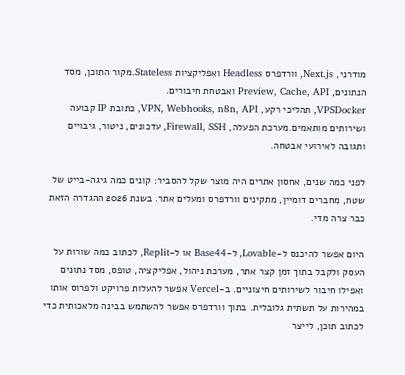מודרני, Next.js, וורדפרס Headless ואפליקציות Stateless.מקור התוכן, מסד הנתונים, Preview, Cache, API ואבטחת חיבורים.
VPSDocker, תהליכי רקע, VPN, Webhooks, n8n, API, כתובת IP קבועה ושירותים מותאמים.מערכת הפעלה, Firewall, SSH, עדכונים, ניטור, גיבויים ותגובה לאירועי אבטחה.

לפני כמה שנים, אחסון אתרים היה מוצר שקל להסביר: קונים כמה גיגה-בייט של שטח, מחברים דומיין, מתקינים וורדפרס ומעלים אתר. בשנת 2026 ההגדרה הזאת כבר צרה מדי.

היום אפשר להיכנס ל-Lovable, ל-Base44 או ל-Replit, לכתוב כמה שורות על העסק ולקבל בתוך זמן קצר אתר, מערכת ניהול, אפליקציה, טופס, מסד נתונים ואפילו חיבור לשירותים חיצוניים. ב-Vercel אפשר להעלות פרויקט ולפרוס אותו במהירות על תשתית גלובלית. בתוך וורדפרס אפשר להשתמש בבינה מלאכותית כדי לכתוב תוכן, לייצר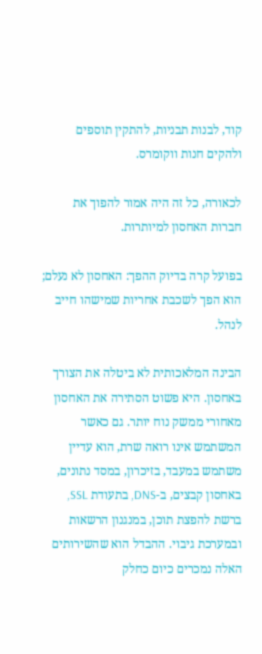קוד, לבנות תבניות, להתקין תוספים ולהקים חנות ווקומרס.

לכאורה, כל זה היה אמור להפוך את חברות האחסון למיותרות.

בפועל קרה בדיוק ההפך: האחסון לא נעלם; הוא הפך לשכבת אחריות שמישהו חייב לנהל.

הבינה המלאכותית לא ביטלה את הצורך באחסון. היא פשוט הסתירה את האחסון מאחורי ממשק נוח יותר. גם כאשר המשתמש אינו רואה שרת, הוא עדיין משתמש במעבד, בזיכרון, במסד נתונים, באחסון קבצים, ב-DNS, בתעודת SSL, ברשת להפצת תוכן, במנגנון הרשאות ובמערכת גיבוי. ההבדל הוא שהשירותים האלה נמכרים כיום כחלק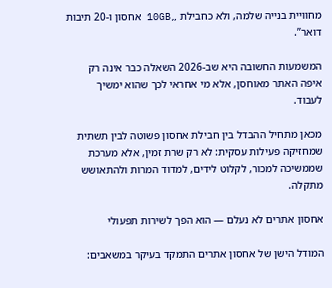מחוויית בנייה שלמה, ולא כחבילת „10GB אחסון ו-20 תיבות דואר”.

המשמעות החשובה היא שב-2026 השאלה כבר אינה רק איפה האתר מאוחסן, אלא מי אחראי לכך שהוא ימשיך לעבוד.

מכאן מתחיל ההבדל בין חבילת אחסון פשוטה לבין תשתית שמחזיקה פעילות עסקית: לא רק שרת זמין, אלא מערכת שממשיכה למכור, לקלוט לידים, למדוד המרות ולהתאושש מתקלה.

אחסון אתרים לא נעלם — הוא הפך לשירות תפעולי

המודל הישן של אחסון אתרים התמקד בעיקר במשאבים: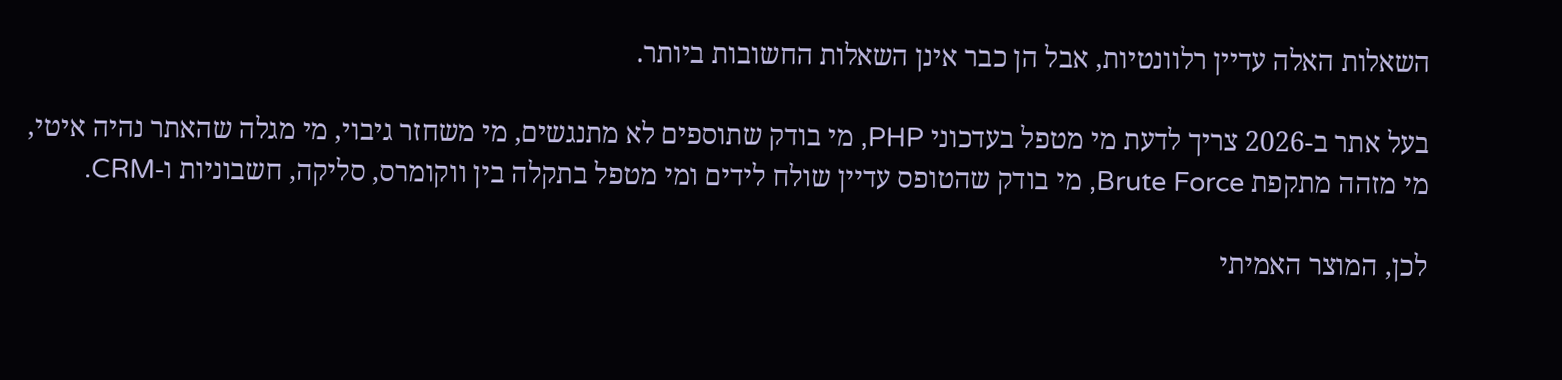השאלות האלה עדיין רלוונטיות, אבל הן כבר אינן השאלות החשובות ביותר.

בעל אתר ב-2026 צריך לדעת מי מטפל בעדכוני PHP, מי בודק שתוספים לא מתנגשים, מי משחזר גיבוי, מי מגלה שהאתר נהיה איטי, מי מזהה מתקפת Brute Force, מי בודק שהטופס עדיין שולח לידים ומי מטפל בתקלה בין ווקומרס, סליקה, חשבוניות ו-CRM.

לכן, המוצר האמיתי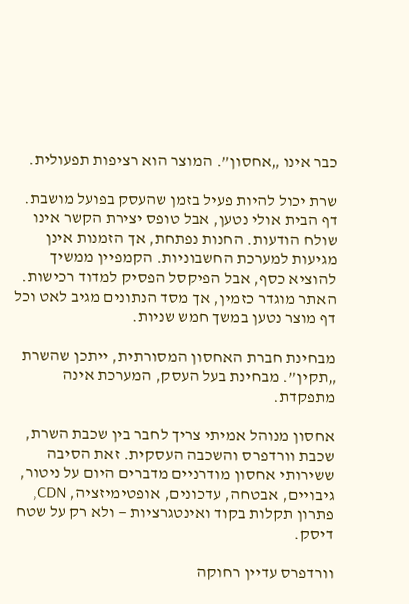כבר אינו „אחסון”. המוצר הוא רציפות תפעולית.

שרת יכול להיות פעיל בזמן שהעסק בפועל מושבת. דף הבית אולי נטען, אבל טופס יצירת הקשר אינו שולח הודעות. החנות נפתחת, אך הזמנות אינן מגיעות למערכת החשבוניות. הקמפיין ממשיך להוציא כסף, אבל הפיקסל הפסיק למדוד רכישות. האתר מוגדר כזמין, אך מסד הנתונים מגיב לאט וכל דף מוצר נטען במשך חמש שניות.

מבחינת חברת האחסון המסורתית, ייתכן שהשרת „תקין”. מבחינת בעל העסק, המערכת אינה מתפקדת.

אחסון מנוהל אמיתי צריך לחבר בין שכבת השרת, שכבת וורדפרס והשכבה העסקית. זאת הסיבה ששירותי אחסון מודרניים מדברים היום על ניטור, גיבויים, אבטחה, עדכונים, אופטימיזציה, CDN, פתרון תקלות בקוד ואינטגרציות — ולא רק על שטח דיסק.

וורדפרס עדיין רחוקה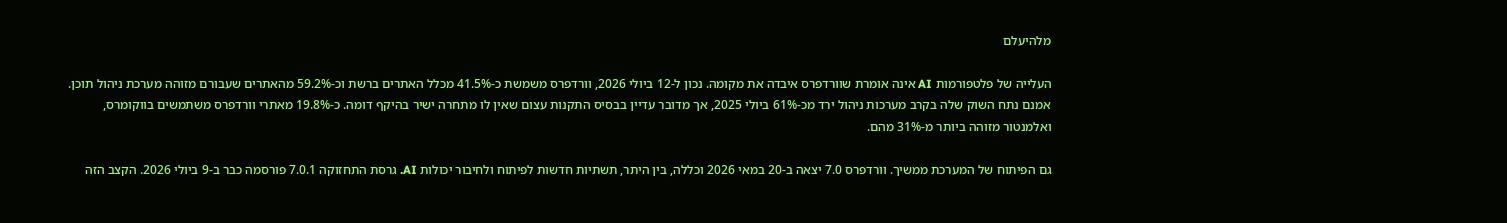מלהיעלם

העלייה של פלטפורמות AI אינה אומרת שוורדפרס איבדה את מקומה. נכון ל-12 ביולי 2026, וורדפרס משמשת כ-41.5% מכלל האתרים ברשת וכ-59.2% מהאתרים שעבורם מזוהה מערכת ניהול תוכן. אמנם נתח השוק שלה בקרב מערכות ניהול ירד מכ-61% ביולי 2025, אך מדובר עדיין בבסיס התקנות עצום שאין לו מתחרה ישיר בהיקף דומה. כ-19.8% מאתרי וורדפרס משתמשים בווקומרס, ואלמנטור מזוהה ביותר מ-31% מהם.

גם הפיתוח של המערכת ממשיך. וורדפרס 7.0 יצאה ב-20 במאי 2026 וכללה, בין היתר, תשתיות חדשות לפיתוח ולחיבור יכולות AI. גרסת התחזוקה 7.0.1 פורסמה כבר ב-9 ביולי 2026. הקצב הזה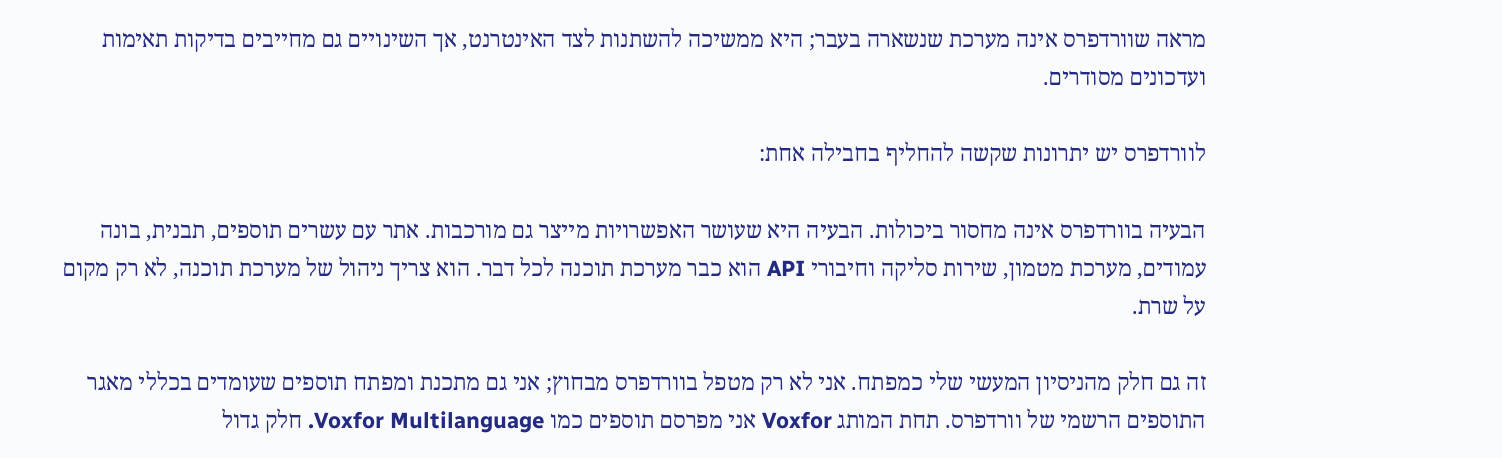מראה שוורדפרס אינה מערכת שנשארה בעבר; היא ממשיכה להשתנות לצד האינטרנט, אך השינויים גם מחייבים בדיקות תאימות ועדכונים מסודרים.

לוורדפרס יש יתרונות שקשה להחליף בחבילה אחת:

הבעיה בוורדפרס אינה מחסור ביכולות. הבעיה היא שעושר האפשרויות מייצר גם מורכבות. אתר עם עשרים תוספים, תבנית, בונה עמודים, מערכת מטמון, שירות סליקה וחיבורי API הוא כבר מערכת תוכנה לכל דבר. הוא צריך ניהול של מערכת תוכנה, לא רק מקום על שרת.

זה גם חלק מהניסיון המעשי שלי כמפתח. אני לא רק מטפל בוורדפרס מבחוץ; אני גם מתכנת ומפתח תוספים שעומדים בכללי מאגר התוספים הרשמי של וורדפרס. תחת המותג Voxfor אני מפרסם תוספים כמו Voxfor Multilanguage. חלק גדול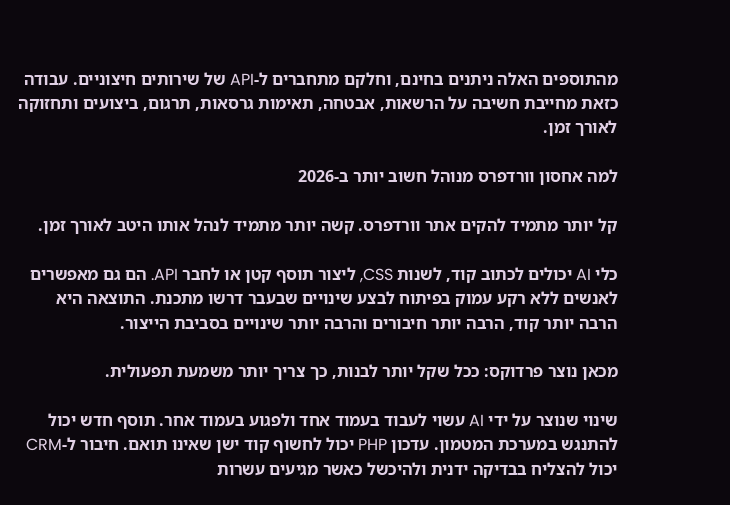מהתוספים האלה ניתנים בחינם, וחלקם מתחברים ל-API של שירותים חיצוניים. עבודה כזאת מחייבת חשיבה על הרשאות, אבטחה, תאימות גרסאות, תרגום, ביצועים ותחזוקה לאורך זמן.

למה אחסון וורדפרס מנוהל חשוב יותר ב-2026

קל יותר מתמיד להקים אתר וורדפרס. קשה יותר מתמיד לנהל אותו היטב לאורך זמן.

כלי AI יכולים לכתוב קוד, לשנות CSS, ליצור תוסף קטן או לחבר API. הם גם מאפשרים לאנשים ללא רקע עמוק בפיתוח לבצע שינויים שבעבר דרשו מתכנת. התוצאה היא הרבה יותר קוד, הרבה יותר חיבורים והרבה יותר שינויים בסביבת הייצור.

מכאן נוצר פרדוקס: ככל שקל יותר לבנות, כך צריך יותר משמעת תפעולית.

שינוי שנוצר על ידי AI עשוי לעבוד בעמוד אחד ולפגוע בעמוד אחר. תוסף חדש יכול להתנגש במערכת המטמון. עדכון PHP יכול לחשוף קוד ישן שאינו תואם. חיבור ל-CRM יכול להצליח בבדיקה ידנית ולהיכשל כאשר מגיעים עשרות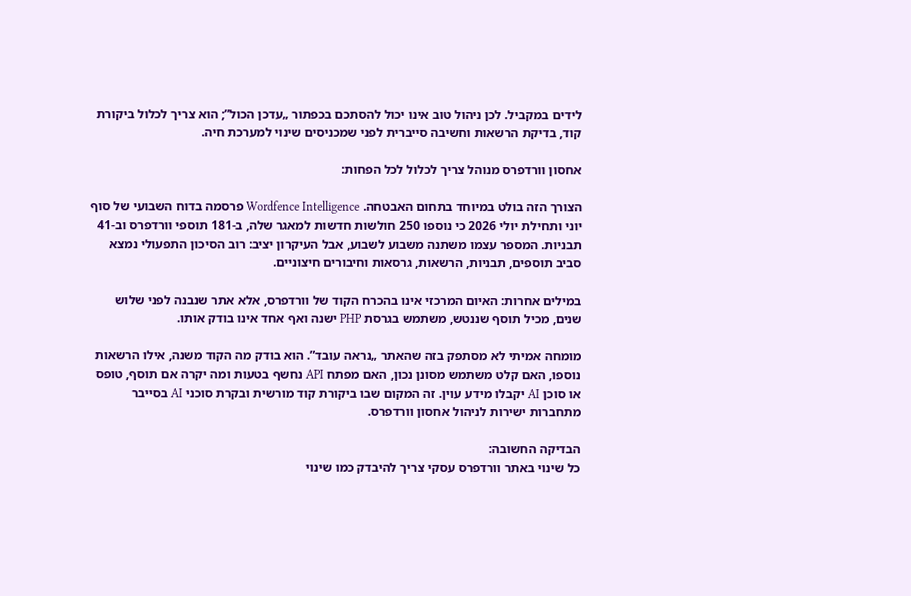לידים במקביל. לכן ניהול טוב אינו יכול להסתכם בכפתור „עדכן הכול”; הוא צריך לכלול ביקורת קוד, בדיקת הרשאות וחשיבה סייברית לפני שמכניסים שינוי למערכת חיה.

אחסון וורדפרס מנוהל צריך לכלול לכל הפחות:

הצורך הזה בולט במיוחד בתחום האבטחה. Wordfence Intelligence פרסמה בדוח השבועי של סוף יוני ותחילת יולי 2026 כי נוספו 250 חולשות חדשות למאגר שלה, ב-181 תוספי וורדפרס וב-41 תבניות. המספר עצמו משתנה משבוע לשבוע, אבל העיקרון יציב: רוב הסיכון התפעולי נמצא סביב תוספים, תבניות, הרשאות, גרסאות וחיבורים חיצוניים.

במילים אחרות: האיום המרכזי אינו בהכרח הקוד של וורדפרס, אלא אתר שנבנה לפני שלוש שנים, מכיל תוסף שננטש, משתמש בגרסת PHP ישנה ואף אחד אינו בודק אותו.

מומחה אמיתי לא מסתפק בזה שהאתר „נראה עובד”. הוא בודק מה הקוד משנה, אילו הרשאות נוספו, האם קלט משתמש מסונן נכון, האם מפתח API נחשף בטעות ומה יקרה אם תוסף, טופס או סוכן AI יקבלו מידע עוין. זה המקום שבו ביקורת קוד מורשית ובקרת סוכני AI בסייבר מתחברות ישירות לניהול אחסון וורדפרס.

הבדיקה החשובה:
כל שינוי באתר וורדפרס עסקי צריך להיבדק כמו שינוי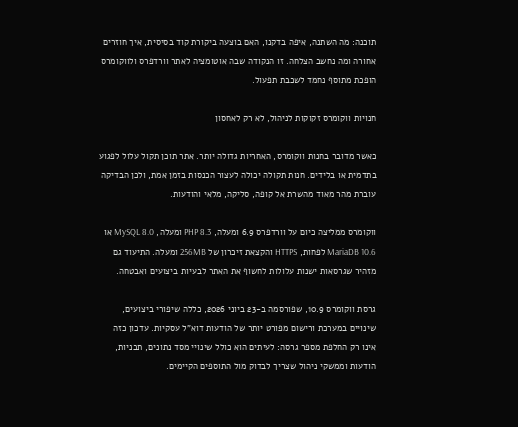תוכנה: מה השתנה, איפה בדקנו, האם בוצעה ביקורת קוד בסיסית, איך חוזרים אחורה ומה נחשב הצלחה. זו הנקודה שבה אוטומציה לאתר וורדפרס ולווקומרס הופכת מתוסף נחמד לשכבת תפעול.

חנויות ווקומרס זקוקות לניהול, לא רק לאחסון

כאשר מדובר בחנות ווקומרס, האחריות גדולה יותר. אתר תוכן תקול עלול לפגוע בתדמית או בלידים. חנות תקולה יכולה לעצור הכנסות בזמן אמת, ולכן הבדיקה עוברת מהר מאוד מהשרת אל קופה, סליקה, מלאי והודעות.

ווקומרס ממליצה כיום על וורדפרס 6.9 ומעלה, PHP 8.3 ומעלה, MySQL 8.0 או MariaDB 10.6 לפחות, HTTPS והקצאת זיכרון של 256MB ומעלה. התיעוד גם מזהיר שגרסאות ישנות עלולות לחשוף את האתר לבעיות ביצועים ואבטחה.

גרסת ווקומרס 10.9, שפורסמה ב-23 ביוני 2026, כללה שיפורי ביצועים, שינויים במערכת ורישום מפורט יותר של הודעות דוא"ל עסקיות. עדכון כזה אינו רק החלפת מספר גרסה: לעיתים הוא כולל שינויי מסד נתונים, תבניות, הודעות וממשקי ניהול שצריך לבדוק מול התוספים הקיימים.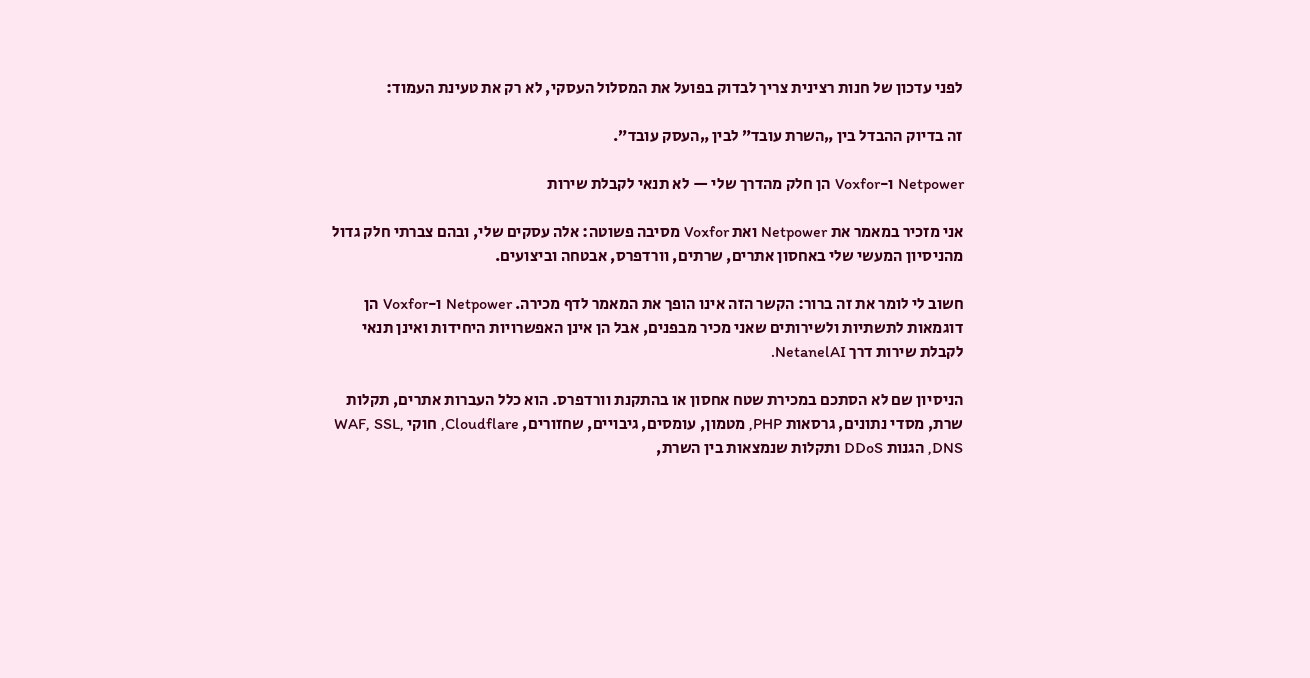לפני עדכון של חנות רצינית צריך לבדוק בפועל את המסלול העסקי, לא רק את טעינת העמוד:

זה בדיוק ההבדל בין „השרת עובד” לבין „העסק עובד”.

Netpower ו-Voxfor הן חלק מהדרך שלי — לא תנאי לקבלת שירות

אני מזכיר במאמר את Netpower ואת Voxfor מסיבה פשוטה: אלה עסקים שלי, ובהם צברתי חלק גדול מהניסיון המעשי שלי באחסון אתרים, שרתים, וורדפרס, אבטחה וביצועים.

חשוב לי לומר את זה ברור: הקשר הזה אינו הופך את המאמר לדף מכירה. Netpower ו-Voxfor הן דוגמאות לתשתיות ולשירותים שאני מכיר מבפנים, אבל הן אינן האפשרויות היחידות ואינן תנאי לקבלת שירות דרך NetanelAI.

הניסיון שם לא הסתכם במכירת שטח אחסון או בהתקנת וורדפרס. הוא כלל העברות אתרים, תקלות שרת, מסדי נתונים, גרסאות PHP, מטמון, עומסים, גיבויים, שחזורים, Cloudflare, חוקי WAF, SSL, DNS, הגנות DDoS ותקלות שנמצאות בין השרת,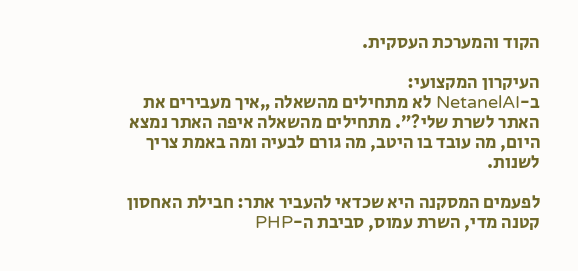הקוד והמערכת העסקית.

העיקרון המקצועי:
ב-NetanelAI לא מתחילים מהשאלה „איך מעבירים את האתר לשרת שלי?”. מתחילים מהשאלה איפה האתר נמצא היום, מה עובד בו היטב, מה גורם לבעיה ומה באמת צריך לשנות.

לפעמים המסקנה היא שכדאי להעביר אתר: חבילת האחסון קטנה מדי, השרת עמוס, סביבת ה-PHP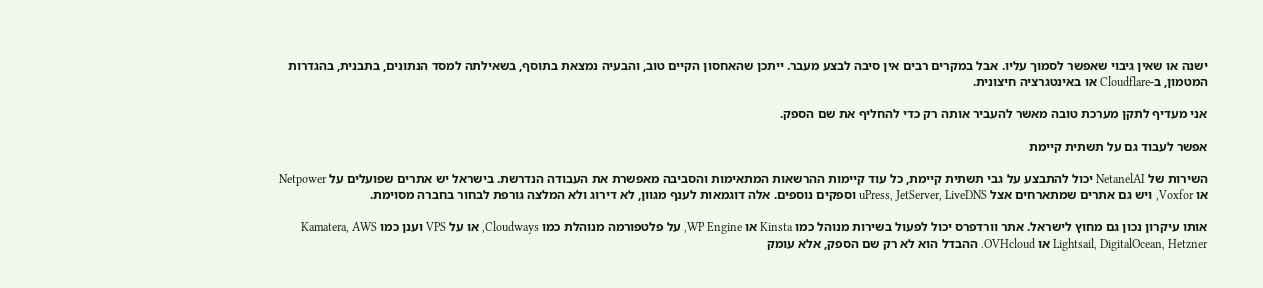ישנה או שאין גיבוי שאפשר לסמוך עליו. אבל במקרים רבים אין סיבה לבצע מעבר. ייתכן שהאחסון הקיים טוב, והבעיה נמצאת בתוסף, בשאילתה למסד הנתונים, בתבנית, בהגדרות המטמון, ב-Cloudflare או באינטגרציה חיצונית.

אני מעדיף לתקן מערכת טובה מאשר להעביר אותה רק כדי להחליף את שם הספק.

אפשר לעבוד גם על תשתית קיימת

השירות של NetanelAI יכול להתבצע על גבי תשתית קיימת, כל עוד קיימות ההרשאות המתאימות והסביבה מאפשרת את העבודה הנדרשת. בישראל יש אתרים שפועלים על Netpower או Voxfor, ויש גם אתרים שמתארחים אצל uPress, JetServer, LiveDNS וספקים נוספים. אלה דוגמאות לענף מגוון, לא דירוג ולא המלצה גורפת לבחור בחברה מסוימת.

אותו עיקרון נכון גם מחוץ לישראל. אתר וורדפרס יכול לפעול בשירות מנוהל כמו Kinsta או WP Engine, על פלטפורמה מנוהלת כמו Cloudways, או על VPS וענן כמו Kamatera, AWS Lightsail, DigitalOcean, Hetzner או OVHcloud. ההבדל הוא לא רק שם הספק, אלא עומק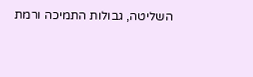השליטה, גבולות התמיכה ורמת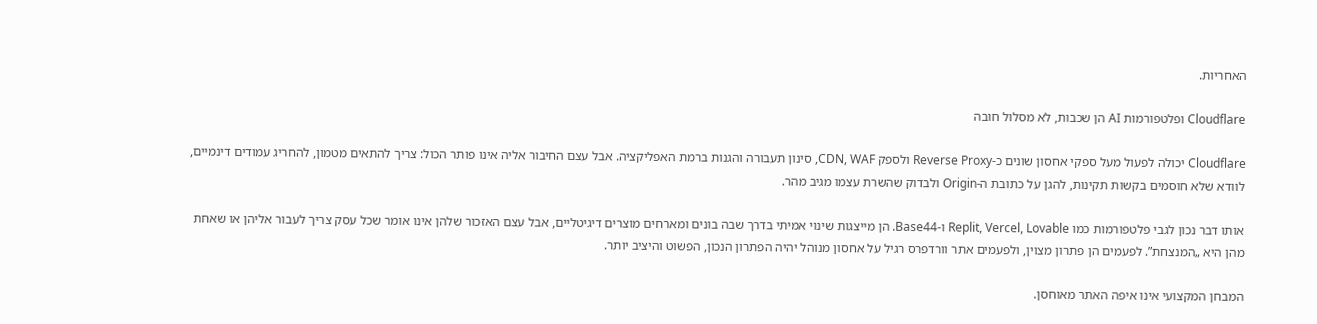האחריות.

Cloudflare ופלטפורמות AI הן שכבות, לא מסלול חובה

Cloudflare יכולה לפעול מעל ספקי אחסון שונים כ-Reverse Proxy ולספק CDN, WAF, סינון תעבורה והגנות ברמת האפליקציה. אבל עצם החיבור אליה אינו פותר הכול: צריך להתאים מטמון, להחריג עמודים דינמיים, לוודא שלא חוסמים בקשות תקינות, להגן על כתובת ה-Origin ולבדוק שהשרת עצמו מגיב מהר.

אותו דבר נכון לגבי פלטפורמות כמו Replit, Vercel, Lovable ו-Base44. הן מייצגות שינוי אמיתי בדרך שבה בונים ומארחים מוצרים דיגיטליים, אבל עצם האזכור שלהן אינו אומר שכל עסק צריך לעבור אליהן או שאחת מהן היא „המנצחת”. לפעמים הן פתרון מצוין, ולפעמים אתר וורדפרס רגיל על אחסון מנוהל יהיה הפתרון הנכון, הפשוט והיציב יותר.

המבחן המקצועי אינו איפה האתר מאוחסן.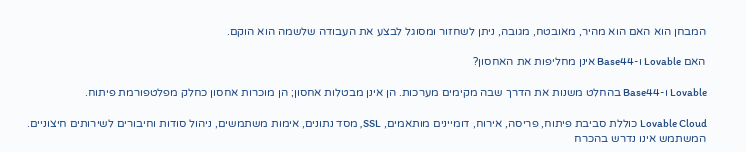המבחן הוא האם הוא מהיר, מאובטח, מגובה, ניתן לשחזור ומסוגל לבצע את העבודה שלשמה הוא הוקם.

האם Lovable ו-Base44 אינן מחליפות את האחסון?

Lovable ו-Base44 בהחלט משנות את הדרך שבה מקימים מערכות. הן אינן מבטלות אחסון; הן מוכרות אחסון כחלק מפלטפורמת פיתוח.

Lovable Cloud כוללת סביבת פיתוח, פריסה, אירוח, דומיינים מותאמים, SSL, מסד נתונים, אימות משתמשים, ניהול סודות וחיבורים לשירותים חיצוניים. המשתמש אינו נדרש בהכרח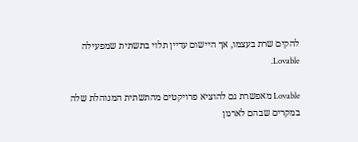להקים שרת בעצמו, אך היישום עדיין תלוי בתשתית שמפעילה Lovable.

Lovable מאפשרת גם להוציא פרויקטים מהתשתית המנוהלת שלה במקרים שבהם לארגון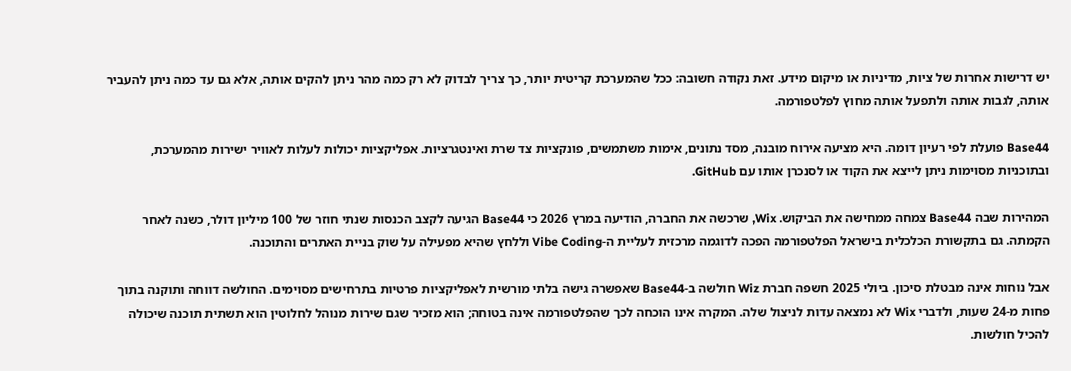יש דרישות אחרות של ציות, מדיניות או מיקום מידע. זאת נקודה חשובה: ככל שהמערכת קריטית יותר, כך צריך לבדוק לא רק כמה מהר ניתן להקים אותה, אלא גם עד כמה ניתן להעביר אותה, לגבות אותה ולתפעל אותה מחוץ לפלטפורמה.

Base44 פועלת לפי רעיון דומה. היא מציעה אירוח מובנה, מסד נתונים, אימות משתמשים, פונקציות צד שרת ואינטגרציות. אפליקציות יכולות לעלות לאוויר ישירות מהמערכת, ובתוכניות מסוימות ניתן לייצא את הקוד או לסנכרן אותו עם GitHub.

המהירות שבה Base44 צמחה ממחישה את הביקוש. Wix, שרכשה את החברה, הודיעה במרץ 2026 כי Base44 הגיעה לקצב הכנסות שנתי חוזר של 100 מיליון דולר, כשנה לאחר הקמתה. גם בתקשורת הכלכלית בישראל הפלטפורמה הפכה לדוגמה מרכזית לעליית ה-Vibe Coding וללחץ שהיא מפעילה על שוק בניית האתרים והתוכנה.

אבל נוחות אינה מבטלת סיכון. ביולי 2025 חשפה חברת Wiz חולשה ב-Base44 שאפשרה גישה בלתי מורשית לאפליקציות פרטיות בתרחישים מסוימים. החולשה דווחה ותוקנה בתוך פחות מ-24 שעות, ולדברי Wix לא נמצאה עדות לניצול שלה. המקרה אינו הוכחה לכך שהפלטפורמה אינה בטוחה; הוא מזכיר שגם שירות מנוהל לחלוטין הוא תשתית תוכנה שיכולה להכיל חולשות.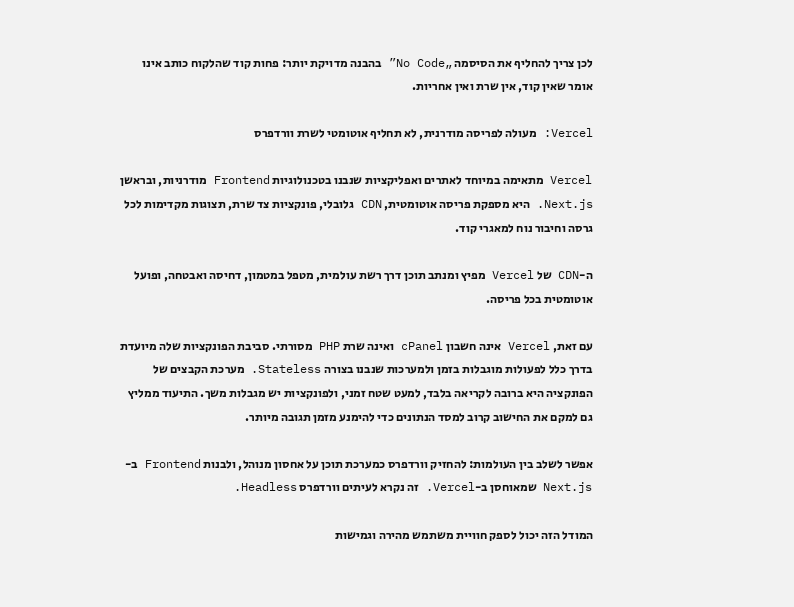לכן צריך להחליף את הסיסמה „No Code” בהבנה מדויקת יותר: פחות קוד שהלקוח כותב אינו אומר שאין קוד, אין שרת ואין אחריות.

Vercel: מעולה לפריסה מודרנית, לא תחליף אוטומטי לשרת וורדפרס

Vercel מתאימה במיוחד לאתרים ואפליקציות שנבנו בטכנולוגיות Frontend מודרניות, ובראשן Next.js. היא מספקת פריסה אוטומטית, CDN גלובלי, פונקציות צד שרת, תצוגות מקדימות לכל גרסה וחיבור נוח למאגרי קוד.

ה-CDN של Vercel מפיץ ומנתב תוכן דרך רשת עולמית, מטפל במטמון, דחיסה ואבטחה, ופועל אוטומטית בכל פריסה.

עם זאת, Vercel אינה חשבון cPanel ואינה שרת PHP מסורתי. סביבת הפונקציות שלה מיועדת בדרך כלל לפעולות מוגבלות בזמן ולמערכות שנבנו בצורה Stateless. מערכת הקבצים של הפונקציה היא ברובה לקריאה בלבד, למעט שטח זמני, ולפונקציות יש מגבלות משך. התיעוד ממליץ גם למקם את החישוב קרוב למסד הנתונים כדי להימנע מזמן תגובה מיותר.

אפשר לשלב בין העולמות: להחזיק וורדפרס כמערכת תוכן על אחסון מנוהל, ולבנות Frontend ב-Next.js שמאוחסן ב-Vercel. זה נקרא לעיתים וורדפרס Headless.

המודל הזה יכול לספק חוויית משתמש מהירה וגמישות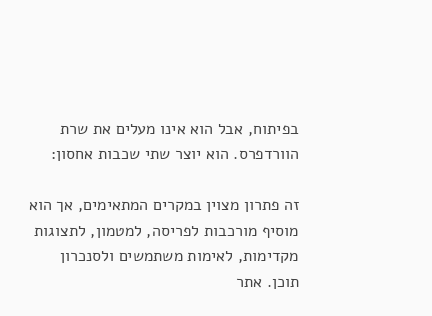בפיתוח, אבל הוא אינו מעלים את שרת הוורדפרס. הוא יוצר שתי שכבות אחסון:

זה פתרון מצוין במקרים המתאימים, אך הוא מוסיף מורכבות לפריסה, למטמון, לתצוגות מקדימות, לאימות משתמשים ולסנכרון תוכן. אתר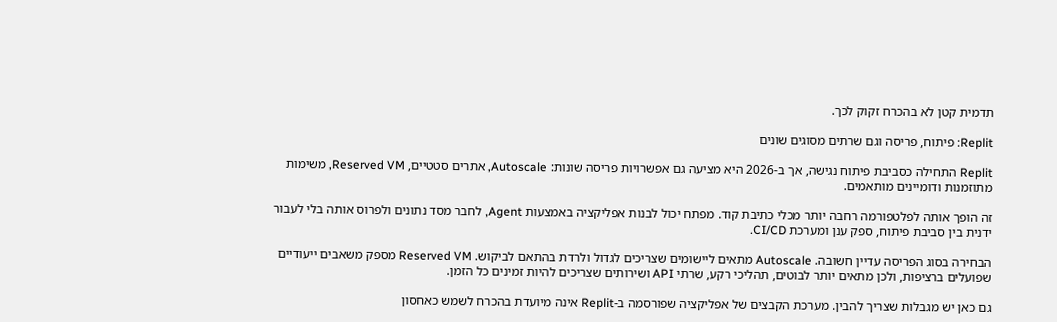תדמית קטן לא בהכרח זקוק לכך.

Replit: פיתוח, פריסה וגם שרתים מסוגים שונים

Replit התחילה כסביבת פיתוח נגישה, אך ב-2026 היא מציעה גם אפשרויות פריסה שונות: Autoscale, אתרים סטטיים, Reserved VM, משימות מתוזמנות ודומיינים מותאמים.

זה הופך אותה לפלטפורמה רחבה יותר מכלי כתיבת קוד. מפתח יכול לבנות אפליקציה באמצעות Agent, לחבר מסד נתונים ולפרוס אותה בלי לעבור ידנית בין סביבת פיתוח, ספק ענן ומערכת CI/CD.

הבחירה בסוג הפריסה עדיין חשובה. Autoscale מתאים ליישומים שצריכים לגדול ולרדת בהתאם לביקוש. Reserved VM מספק משאבים ייעודיים שפועלים ברציפות, ולכן מתאים יותר לבוטים, תהליכי רקע, שרתי API ושירותים שצריכים להיות זמינים כל הזמן.

גם כאן יש מגבלות שצריך להבין. מערכת הקבצים של אפליקציה שפורסמה ב-Replit אינה מיועדת בהכרח לשמש כאחסון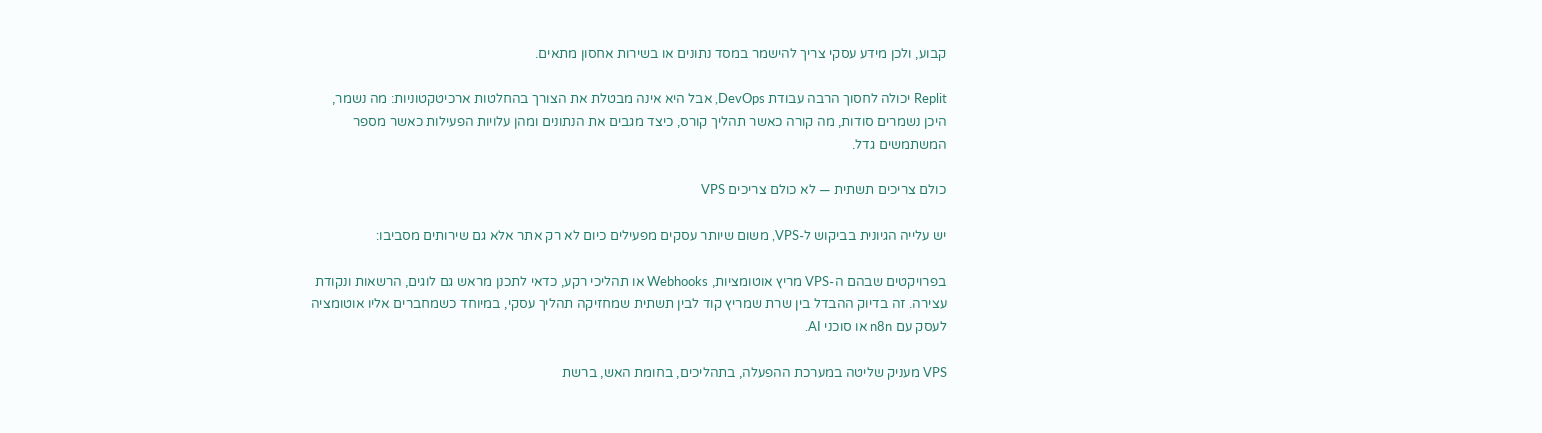קבוע, ולכן מידע עסקי צריך להישמר במסד נתונים או בשירות אחסון מתאים.

Replit יכולה לחסוך הרבה עבודת DevOps, אבל היא אינה מבטלת את הצורך בהחלטות ארכיטקטוניות: מה נשמר, היכן נשמרים סודות, מה קורה כאשר תהליך קורס, כיצד מגבים את הנתונים ומהן עלויות הפעילות כאשר מספר המשתמשים גדל.

כולם צריכים תשתית — לא כולם צריכים VPS

יש עלייה הגיונית בביקוש ל-VPS, משום שיותר עסקים מפעילים כיום לא רק אתר אלא גם שירותים מסביבו:

בפרויקטים שבהם ה-VPS מריץ אוטומציות, Webhooks או תהליכי רקע, כדאי לתכנן מראש גם לוגים, הרשאות ונקודת עצירה. זה בדיוק ההבדל בין שרת שמריץ קוד לבין תשתית שמחזיקה תהליך עסקי, במיוחד כשמחברים אליו אוטומציה לעסק עם n8n או סוכני AI.

VPS מעניק שליטה במערכת ההפעלה, בתהליכים, בחומת האש, ברשת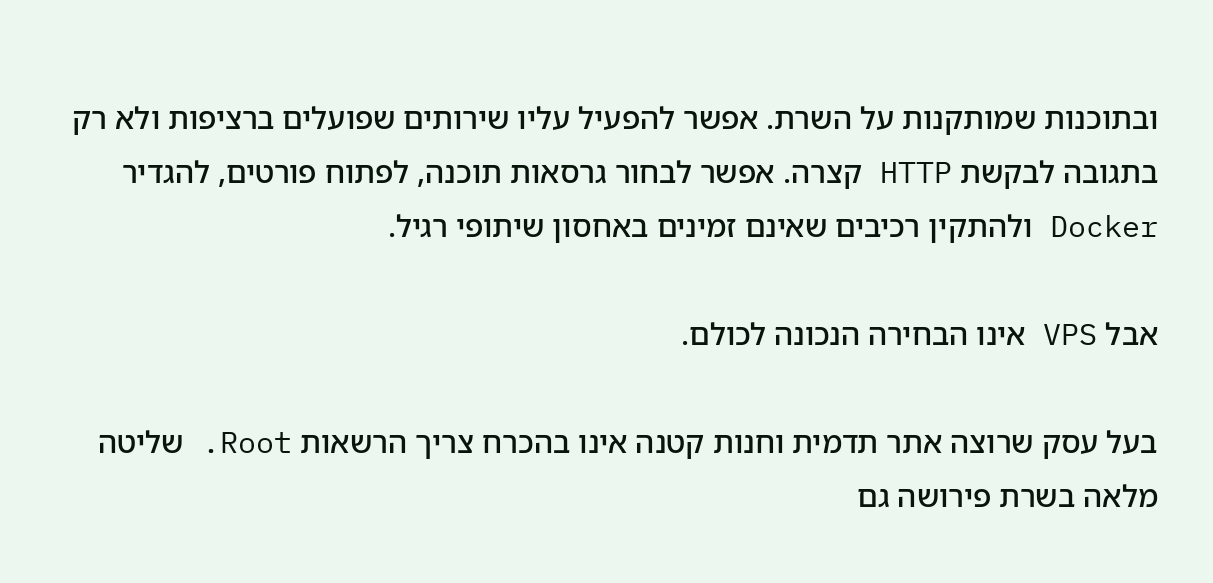ובתוכנות שמותקנות על השרת. אפשר להפעיל עליו שירותים שפועלים ברציפות ולא רק בתגובה לבקשת HTTP קצרה. אפשר לבחור גרסאות תוכנה, לפתוח פורטים, להגדיר Docker ולהתקין רכיבים שאינם זמינים באחסון שיתופי רגיל.

אבל VPS אינו הבחירה הנכונה לכולם.

בעל עסק שרוצה אתר תדמית וחנות קטנה אינו בהכרח צריך הרשאות Root. שליטה מלאה בשרת פירושה גם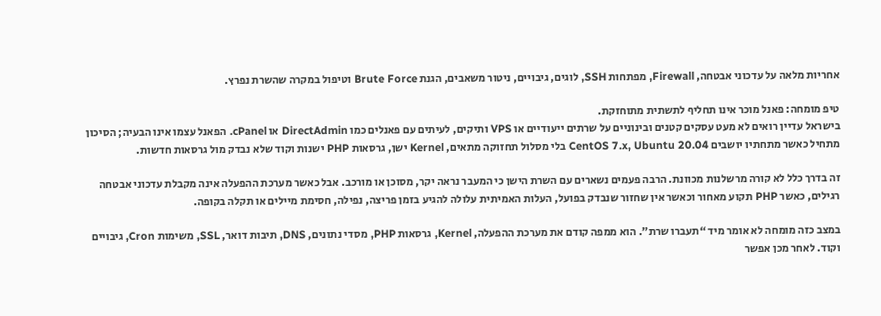אחריות מלאה על עדכוני אבטחה, Firewall, מפתחות SSH, לוגים, גיבויים, ניטור משאבים, הגנת Brute Force וטיפול במקרה שהשרת נפרץ.

טיפ מומחה: פאנל מוכר אינו תחליף לתשתית מתוחזקת.
בישראל עדיין רואים לא מעט עסקים קטנים ובינוניים על שרתים ייעודיים או VPS ותיקים, לעיתים עם פאנלים כמו DirectAdmin או cPanel. הפאנל עצמו אינו הבעיה; הסיכון מתחיל כאשר מתחתיו יושבים CentOS 7.x, Ubuntu 20.04 בלי מסלול תחזוקה מתאים, Kernel ישן, גרסאות PHP ישנות וקוד שלא נבדק מול גרסאות חדשות.

זה בדרך כלל לא קורה מרשלנות מכוונת. הרבה פעמים נשארים עם השרת הישן כי המעבר נראה יקר, מסוכן או מורכב. אבל כאשר מערכת ההפעלה אינה מקבלת עדכוני אבטחה רגילים, כאשר PHP תקוע מאחור וכאשר אין שחזור שנבדק בפועל, העלות האמיתית עלולה להגיע בזמן פריצה, נפילה, חסימת מיילים או תקלה בקופה.

במצב כזה מומחה לא אומר מיד “תעברו שרת”. הוא ממפה קודם את מערכת ההפעלה, Kernel, גרסאות PHP, מסדי נתונים, DNS, תיבות דואר, SSL, משימות Cron, גיבויים וקוד. לאחר מכן אפשר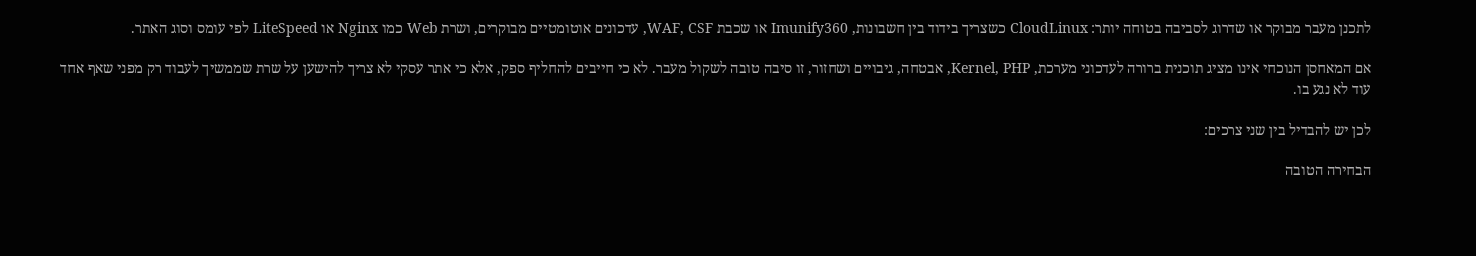לתכנן מעבר מבוקר או שדרוג לסביבה בטוחה יותר: CloudLinux כשצריך בידוד בין חשבונות, Imunify360 או שכבת WAF, CSF, עדכונים אוטומטיים מבוקרים, ושרת Web כמו Nginx או LiteSpeed לפי עומס וסוג האתר.

אם המאחסן הנוכחי אינו מציג תוכנית ברורה לעדכוני מערכת, Kernel, PHP, אבטחה, גיבויים ושחזור, זו סיבה טובה לשקול מעבר. לא כי חייבים להחליף ספק, אלא כי אתר עסקי לא צריך להישען על שרת שממשיך לעבוד רק מפני שאף אחד עוד לא נגע בו.

לכן יש להבדיל בין שני צרכים:

הבחירה הטובה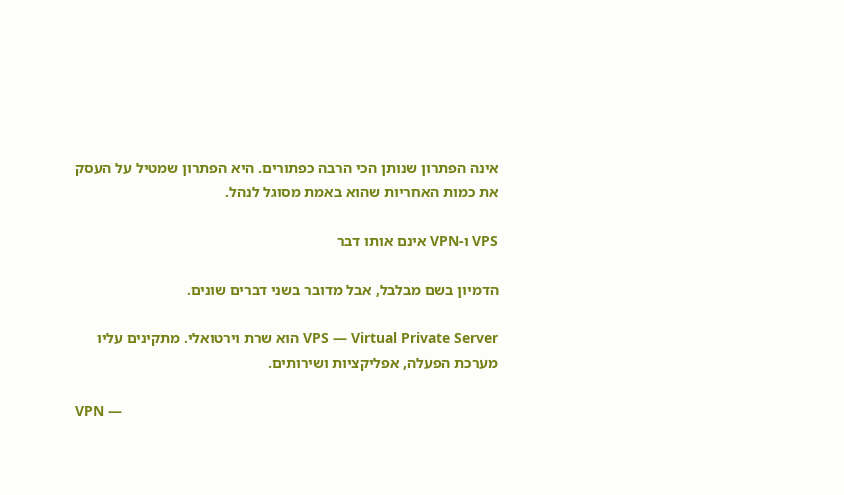אינה הפתרון שנותן הכי הרבה כפתורים. היא הפתרון שמטיל על העסק את כמות האחריות שהוא באמת מסוגל לנהל.

VPS ו-VPN אינם אותו דבר

הדמיון בשם מבלבל, אבל מדובר בשני דברים שונים.

VPS — Virtual Private Server הוא שרת וירטואלי. מתקינים עליו מערכת הפעלה, אפליקציות ושירותים.

VPN —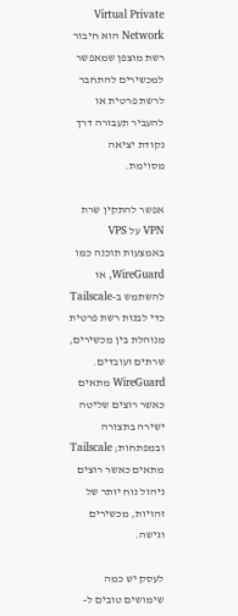Virtual Private Network הוא חיבור רשת מוצפן שמאפשר למכשירים להתחבר לרשת פרטית או להעביר תעבורה דרך נקודת יציאה מסוימת.

אפשר להתקין שרת VPN על VPS באמצעות תוכנה כמו WireGuard, או להשתמש ב-Tailscale כדי לבנות רשת פרטית מנוהלת בין מכשירים, שרתים ועובדים. WireGuard מתאים כאשר רוצים שליטה ישירה בתצורה ובמפתחות; Tailscale מתאים כאשר רוצים ניהול נוח יותר של זהויות, מכשירים וגישה.

לעסק יש כמה שימושים טובים ל-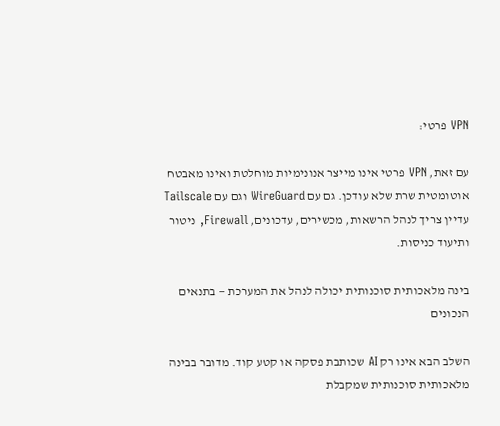VPN פרטי:

עם זאת, VPN פרטי אינו מייצר אנונימיות מוחלטת ואינו מאבטח אוטומטית שרת שלא עודכן. גם עם WireGuard וגם עם Tailscale עדיין צריך לנהל הרשאות, מכשירים, עדכונים, Firewall, ניטור ותיעוד כניסות.

בינה מלאכותית סוכנותית יכולה לנהל את המערכת — בתנאים הנכונים

השלב הבא אינו רק AI שכותבת פסקה או קטע קוד. מדובר בבינה מלאכותית סוכנותית שמקבלת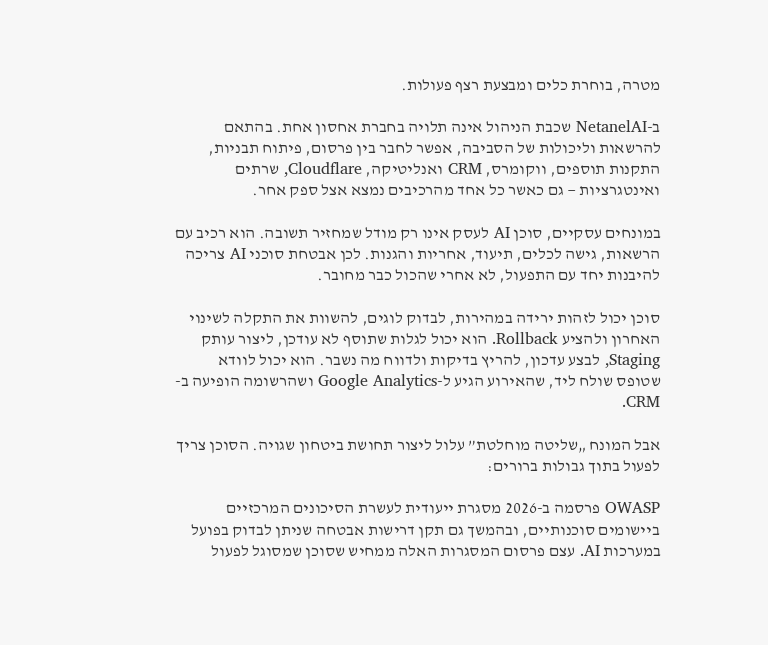מטרה, בוחרת כלים ומבצעת רצף פעולות.

ב-NetanelAI שכבת הניהול אינה תלויה בחברת אחסון אחת. בהתאם להרשאות וליכולות של הסביבה, אפשר לחבר בין פרסום, פיתוח תבניות, התקנות תוספים, ווקומרס, CRM ואנליטיקה, Cloudflare, שרתים ואינטגרציות — גם כאשר כל אחד מהרכיבים נמצא אצל ספק אחר.

במונחים עסקיים, סוכן AI לעסק אינו רק מודל שמחזיר תשובה. הוא רכיב עם הרשאות, גישה לכלים, תיעוד, אחריות והגנות. לכן אבטחת סוכני AI צריכה להיבנות יחד עם התפעול, לא אחרי שהכול כבר מחובר.

סוכן יכול לזהות ירידה במהירות, לבדוק לוגים, להשוות את התקלה לשינוי האחרון ולהציע Rollback. הוא יכול לגלות שתוסף לא עודכן, ליצור עותק Staging, לבצע עדכון, להריץ בדיקות ולדווח מה נשבר. הוא יכול לוודא שטופס שולח ליד, שהאירוע הגיע ל-Google Analytics ושהרשומה הופיעה ב-CRM.

אבל המונח „שליטה מוחלטת” עלול ליצור תחושת ביטחון שגויה. הסוכן צריך לפעול בתוך גבולות ברורים:

OWASP פרסמה ב-2026 מסגרת ייעודית לעשרת הסיכונים המרכזיים ביישומים סוכנותיים, ובהמשך גם תקן דרישות אבטחה שניתן לבדוק בפועל במערכות AI. עצם פרסום המסגרות האלה ממחיש שסוכן שמסוגל לפעול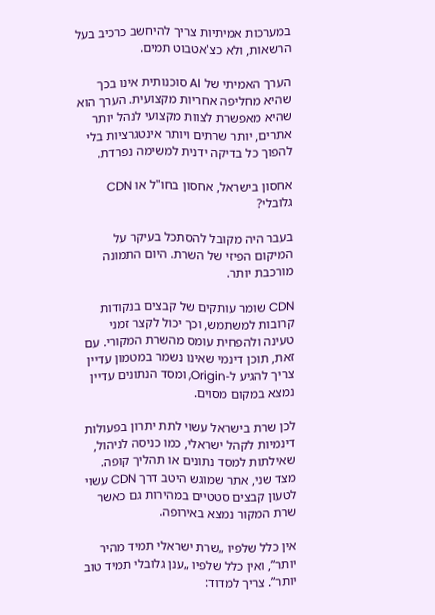במערכות אמיתיות צריך להיחשב כרכיב בעל הרשאות, ולא כצ'אטבוט תמים.

הערך האמיתי של AI סוכנותית אינו בכך שהיא מחליפה אחריות מקצועית. הערך הוא שהיא מאפשרת לצוות מקצועי לנהל יותר אתרים, יותר שרתים ויותר אינטגרציות בלי להפוך כל בדיקה ידנית למשימה נפרדת.

אחסון בישראל, אחסון בחו"ל או CDN גלובלי?

בעבר היה מקובל להסתכל בעיקר על המיקום הפיזי של השרת. היום התמונה מורכבת יותר.

CDN שומר עותקים של קבצים בנקודות קרובות למשתמש, וכך יכול לקצר זמני טעינה ולהפחית עומס מהשרת המקורי. עם זאת, תוכן דינמי שאינו נשמר במטמון עדיין צריך להגיע ל-Origin, ומסד הנתונים עדיין נמצא במקום מסוים.

לכן שרת בישראל עשוי לתת יתרון בפעולות דינמיות לקהל ישראלי, כמו כניסה לניהול, שאילתות למסד נתונים או תהליך קופה. מצד שני, אתר שמוגש היטב דרך CDN עשוי לטעון קבצים סטטיים במהירות גם כאשר שרת המקור נמצא באירופה.

אין כלל שלפיו „שרת ישראלי תמיד מהיר יותר”, ואין כלל שלפיו „ענן גלובלי תמיד טוב יותר”. צריך למדוד: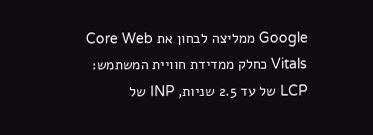Google ממליצה לבחון את Core Web Vitals כחלק ממדידת חוויית המשתמש: LCP של עד 2.5 שניות, INP של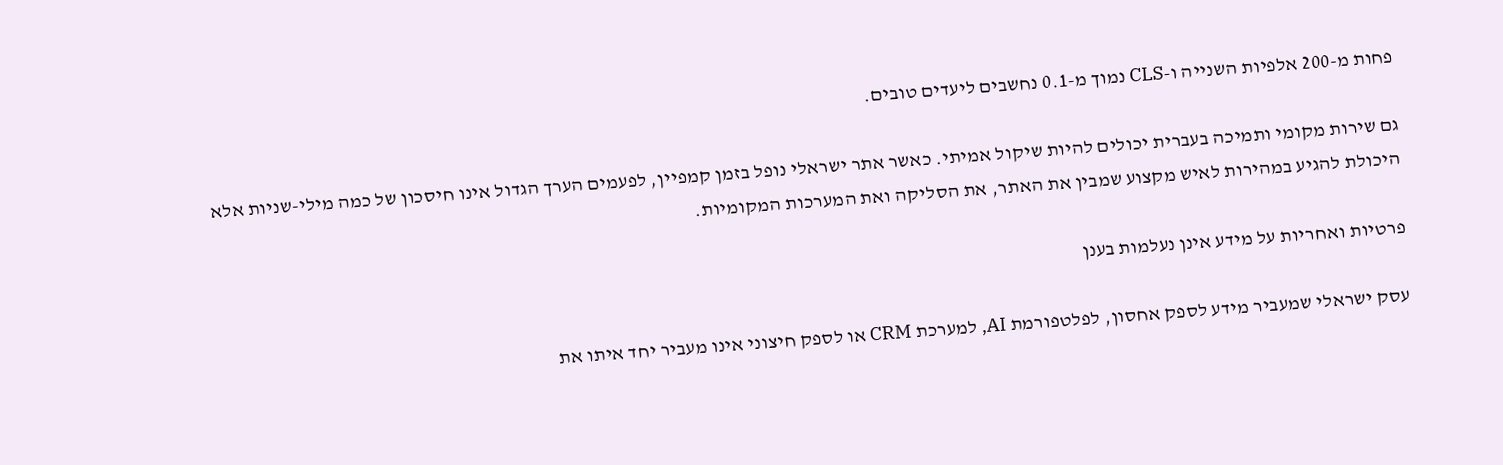פחות מ-200 אלפיות השנייה ו-CLS נמוך מ-0.1 נחשבים ליעדים טובים.

גם שירות מקומי ותמיכה בעברית יכולים להיות שיקול אמיתי. כאשר אתר ישראלי נופל בזמן קמפיין, לפעמים הערך הגדול אינו חיסכון של כמה מילי-שניות אלא היכולת להגיע במהירות לאיש מקצוע שמבין את האתר, את הסליקה ואת המערכות המקומיות.

פרטיות ואחריות על מידע אינן נעלמות בענן

עסק ישראלי שמעביר מידע לספק אחסון, לפלטפורמת AI, למערכת CRM או לספק חיצוני אינו מעביר יחד איתו את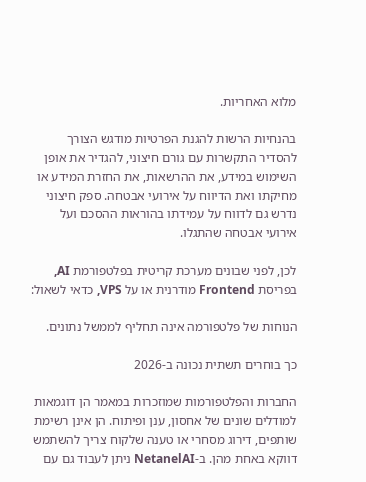מלוא האחריות.

בהנחיות הרשות להגנת הפרטיות מודגש הצורך להסדיר התקשרות עם גורם חיצוני, להגדיר את אופן השימוש במידע, את ההרשאות, את החזרת המידע או מחיקתו ואת הדיווח על אירועי אבטחה. ספק חיצוני נדרש גם לדווח על עמידתו בהוראות ההסכם ועל אירועי אבטחה שהתגלו.

לכן, לפני שבונים מערכת קריטית בפלטפורמת AI, בפריסת Frontend מודרנית או על VPS, כדאי לשאול:

הנוחות של פלטפורמה אינה תחליף לממשל נתונים.

כך בוחרים תשתית נכונה ב-2026

החברות והפלטפורמות שמוזכרות במאמר הן דוגמאות למודלים שונים של אחסון, ענן ופיתוח. הן אינן רשימת שותפים, דירוג מסחרי או טענה שלקוח צריך להשתמש דווקא באחת מהן. ב-NetanelAI ניתן לעבוד גם עם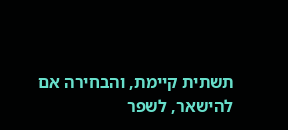תשתית קיימת, והבחירה אם להישאר, לשפר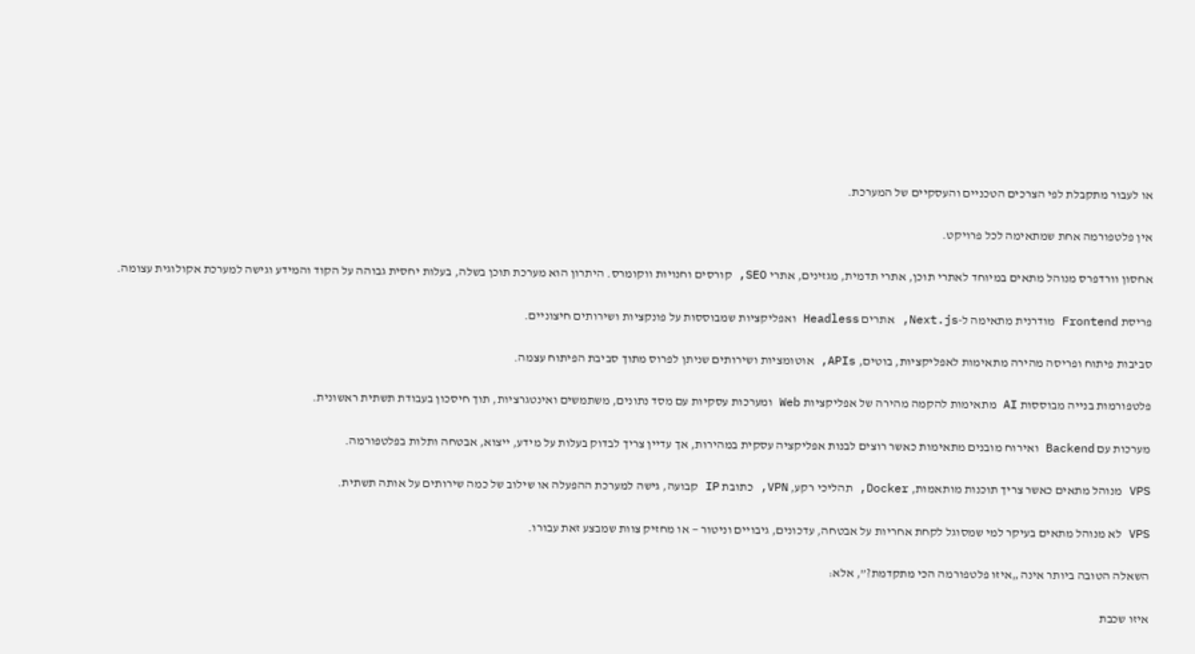או לעבור מתקבלת לפי הצרכים הטכניים והעסקיים של המערכת.

אין פלטפורמה אחת שמתאימה לכל פרויקט.

אחסון וורדפרס מנוהל מתאים במיוחד לאתרי תוכן, אתרי תדמית, מגזינים, אתרי SEO, קורסים וחנויות ווקומרס. היתרון הוא מערכת תוכן בשלה, בעלות יחסית גבוהה על הקוד והמידע וגישה למערכת אקולוגית עצומה.

פריסת Frontend מודרנית מתאימה ל-Next.js, אתרים Headless ואפליקציות שמבוססות על פונקציות ושירותים חיצוניים.

סביבות פיתוח ופריסה מהירה מתאימות לאפליקציות, בוטים, APIs, אוטומציות ושירותים שניתן לפרוס מתוך סביבת הפיתוח עצמה.

פלטפורמות בנייה מבוססות AI מתאימות להקמה מהירה של אפליקציות Web ומערכות עסקיות עם מסד נתונים, משתמשים ואינטגרציות, תוך חיסכון בעבודת תשתית ראשונית.

מערכות עם Backend ואירוח מובנים מתאימות כאשר רוצים לבנות אפליקציה עסקית במהירות, אך עדיין צריך לבדוק בעלות על מידע, ייצוא, אבטחה ותלות בפלטפורמה.

VPS מנוהל מתאים כאשר צריך תוכנות מותאמות, Docker, תהליכי רקע, VPN, כתובת IP קבועה, גישה למערכת ההפעלה או שילוב של כמה שירותים על אותה תשתית.

VPS לא מנוהל מתאים בעיקר למי שמסוגל לקחת אחריות על אבטחה, עדכונים, גיבויים וניטור — או מחזיק צוות שמבצע זאת עבורו.

השאלה הטובה ביותר אינה „איזו פלטפורמה הכי מתקדמת?”, אלא:

איזו שכבת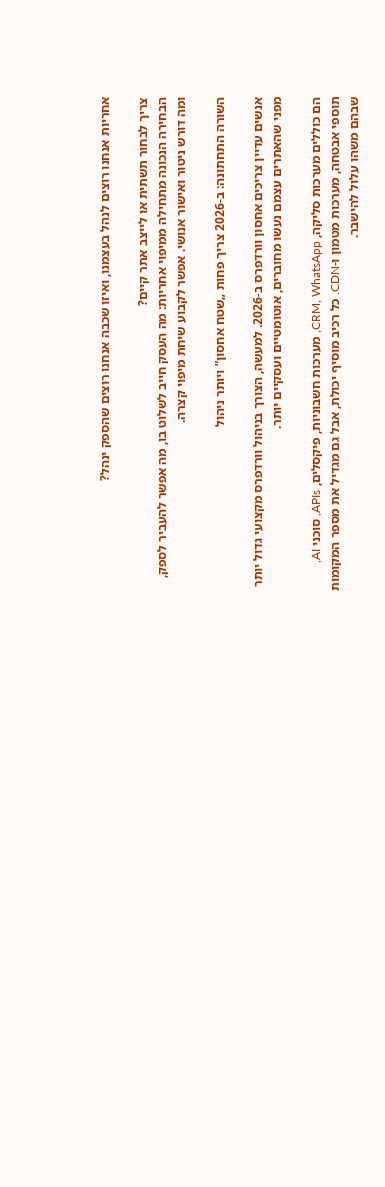אחריות אנחנו רוצים לנהל בעצמנו, ואיזו שכבה אנחנו רוצים שהספק ינהל?

צריך לבחור תשתית או לייצב אתר קיים?
הבחירה הנכונה מתחילה ממיפוי אחריות: מה העסק חייב לשלוט בו, מה אפשר להעביר לספק, ומה דורש ניטור ואישור אנושי. אפשר לקבוע שיחת מיפוי קצרה.

השורה התחתונה: ב-2026 צריך פחות „שטח אחסון” ויותר ניהול

אנשים עדיין צריכים אחסון וורדפרס ב-2026. למעשה, הצורך בניהול וורדפרס מקצועי גדול יותר מפני שהאתרים עצמם נעשו מחוברים, אוטומטיים ועסקיים יותר.

הם כוללים מערכות סליקה, CRM, WhatsApp, מערכות חשבוניות, פיקסלים, APIs, סוכני AI, תוספי אבטחה, מערכות מטמון ו-CDN. כל רכיב מוסיף יכולת, אבל גם מגדיל את מספר המקומות שבהם משהו עלול להישבר.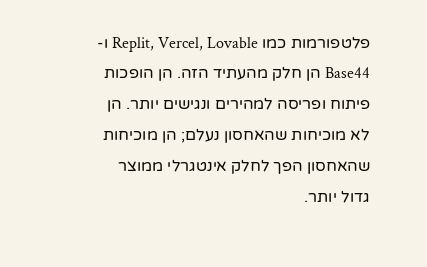פלטפורמות כמו Replit, Vercel, Lovable ו-Base44 הן חלק מהעתיד הזה. הן הופכות פיתוח ופריסה למהירים ונגישים יותר. הן לא מוכיחות שהאחסון נעלם; הן מוכיחות שהאחסון הפך לחלק אינטגרלי ממוצר גדול יותר.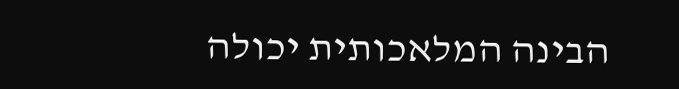הבינה המלאכותית יכולה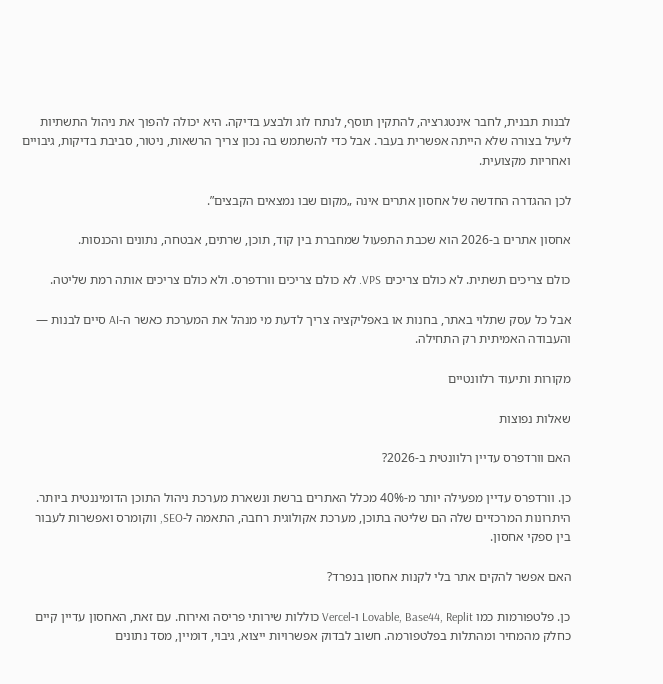לבנות תבנית, לחבר אינטגרציה, להתקין תוסף, לנתח לוג ולבצע בדיקה. היא יכולה להפוך את ניהול התשתיות ליעיל בצורה שלא הייתה אפשרית בעבר. אבל כדי להשתמש בה נכון צריך הרשאות, ניטור, סביבת בדיקות, גיבויים ואחריות מקצועית.

לכן ההגדרה החדשה של אחסון אתרים אינה „מקום שבו נמצאים הקבצים”.

אחסון אתרים ב-2026 הוא שכבת התפעול שמחברת בין קוד, תוכן, שרתים, אבטחה, נתונים והכנסות.

כולם צריכים תשתית. לא כולם צריכים VPS. לא כולם צריכים וורדפרס. ולא כולם צריכים אותה רמת שליטה.

אבל כל עסק שתלוי באתר, בחנות או באפליקציה צריך לדעת מי מנהל את המערכת כאשר ה-AI סיים לבנות — והעבודה האמיתית רק התחילה.

מקורות ותיעוד רלוונטיים

שאלות נפוצות

האם וורדפרס עדיין רלוונטית ב-2026?

כן. וורדפרס עדיין מפעילה יותר מ-40% מכלל האתרים ברשת ונשארת מערכת ניהול התוכן הדומיננטית ביותר. היתרונות המרכזיים שלה הם שליטה בתוכן, מערכת אקולוגית רחבה, התאמה ל-SEO, ווקומרס ואפשרות לעבור בין ספקי אחסון.

האם אפשר להקים אתר בלי לקנות אחסון בנפרד?

כן. פלטפורמות כמו Lovable, Base44, Replit ו-Vercel כוללות שירותי פריסה ואירוח. עם זאת, האחסון עדיין קיים כחלק מהמחיר ומהתלות בפלטפורמה. חשוב לבדוק אפשרויות ייצוא, גיבוי, דומיין, מסד נתונים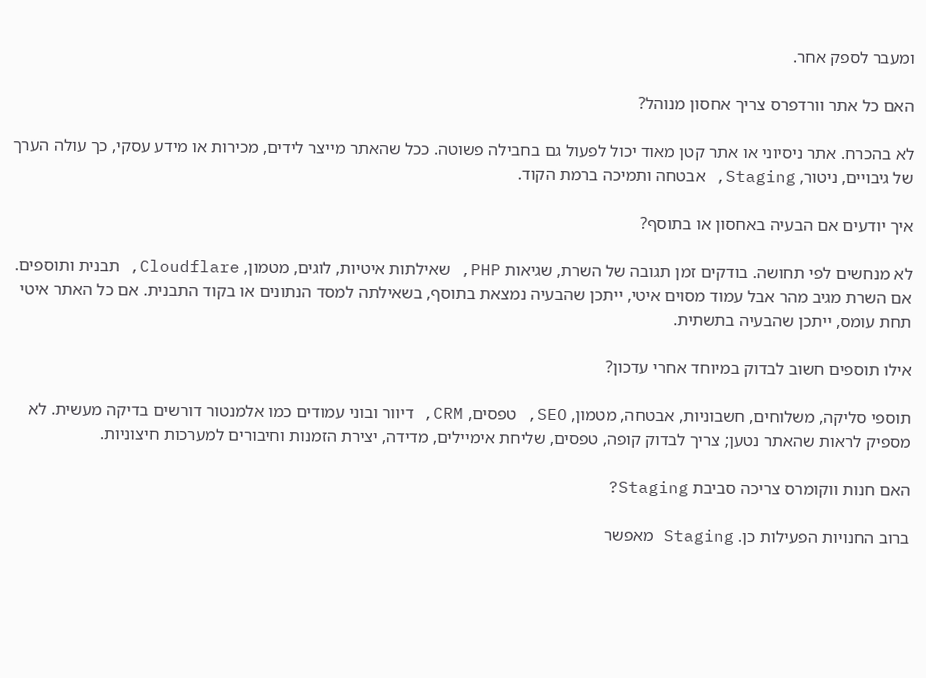ומעבר לספק אחר.

האם כל אתר וורדפרס צריך אחסון מנוהל?

לא בהכרח. אתר ניסיוני או אתר קטן מאוד יכול לפעול גם בחבילה פשוטה. ככל שהאתר מייצר לידים, מכירות או מידע עסקי, כך עולה הערך של גיבויים, ניטור, Staging, אבטחה ותמיכה ברמת הקוד.

איך יודעים אם הבעיה באחסון או בתוסף?

לא מנחשים לפי תחושה. בודקים זמן תגובה של השרת, שגיאות PHP, שאילתות איטיות, לוגים, מטמון, Cloudflare, תבנית ותוספים. אם השרת מגיב מהר אבל עמוד מסוים איטי, ייתכן שהבעיה נמצאת בתוסף, בשאילתה למסד הנתונים או בקוד התבנית. אם כל האתר איטי תחת עומס, ייתכן שהבעיה בתשתית.

אילו תוספים חשוב לבדוק במיוחד אחרי עדכון?

תוספי סליקה, משלוחים, חשבוניות, אבטחה, מטמון, SEO, טפסים, CRM, דיוור ובוני עמודים כמו אלמנטור דורשים בדיקה מעשית. לא מספיק לראות שהאתר נטען; צריך לבדוק קופה, טפסים, שליחת אימיילים, מדידה, יצירת הזמנות וחיבורים למערכות חיצוניות.

האם חנות ווקומרס צריכה סביבת Staging?

ברוב החנויות הפעילות כן. Staging מאפשר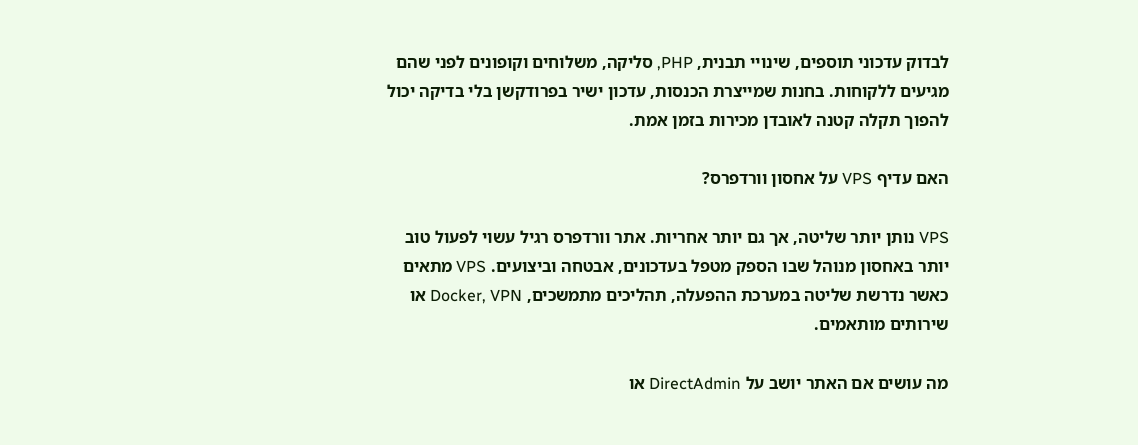לבדוק עדכוני תוספים, שינויי תבנית, PHP, סליקה, משלוחים וקופונים לפני שהם מגיעים ללקוחות. בחנות שמייצרת הכנסות, עדכון ישיר בפרודקשן בלי בדיקה יכול להפוך תקלה קטנה לאובדן מכירות בזמן אמת.

האם עדיף VPS על אחסון וורדפרס?

VPS נותן יותר שליטה, אך גם יותר אחריות. אתר וורדפרס רגיל עשוי לפעול טוב יותר באחסון מנוהל שבו הספק מטפל בעדכונים, אבטחה וביצועים. VPS מתאים כאשר נדרשת שליטה במערכת ההפעלה, תהליכים מתמשכים, Docker, VPN או שירותים מותאמים.

מה עושים אם האתר יושב על DirectAdmin או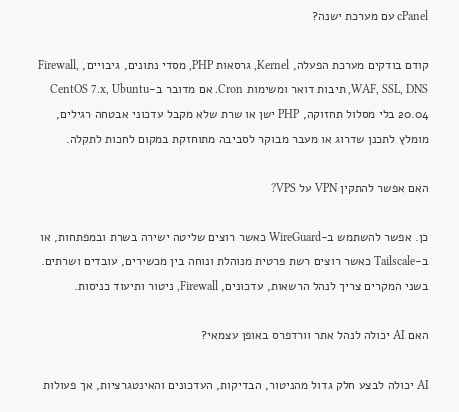cPanel עם מערכת ישנה?

קודם בודקים מערכת הפעלה, Kernel, גרסאות PHP, מסדי נתונים, גיבויים, Firewall, WAF, SSL, DNS, תיבות דואר ומשימות Cron. אם מדובר ב-CentOS 7.x, Ubuntu 20.04 בלי מסלול תחזוקה, PHP ישן או שרת שלא מקבל עדכוני אבטחה רגילים, מומלץ לתכנן שדרוג או מעבר מבוקר לסביבה מתוחזקת במקום לחכות לתקלה.

האם אפשר להתקין VPN על VPS?

כן. אפשר להשתמש ב-WireGuard כאשר רוצים שליטה ישירה בשרת ובמפתחות, או ב-Tailscale כאשר רוצים רשת פרטית מנוהלת ונוחה בין מכשירים, עובדים ושרתים. בשני המקרים צריך לנהל הרשאות, עדכונים, Firewall, ניטור ותיעוד כניסות.

האם AI יכולה לנהל אתר וורדפרס באופן עצמאי?

AI יכולה לבצע חלק גדול מהניטור, הבדיקות, העדכונים והאינטגרציות, אך פעולות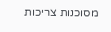מסוכנות צריכות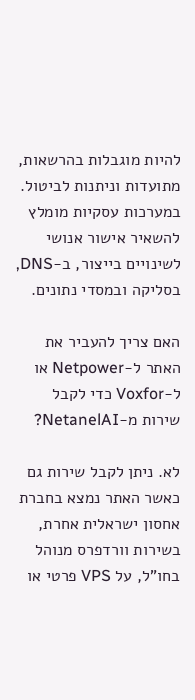להיות מוגבלות בהרשאות, מתועדות וניתנות לביטול. במערכות עסקיות מומלץ להשאיר אישור אנושי לשינויים בייצור, ב-DNS, בסליקה ובמסדי נתונים.

האם צריך להעביר את האתר ל-Netpower או ל-Voxfor כדי לקבל שירות מ-NetanelAI?

לא. ניתן לקבל שירות גם כאשר האתר נמצא בחברת אחסון ישראלית אחרת, בשירות וורדפרס מנוהל בחו"ל, על VPS פרטי או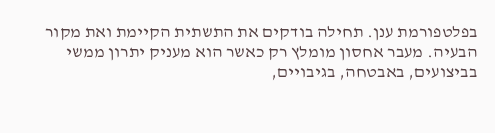בפלטפורמת ענן. תחילה בודקים את התשתית הקיימת ואת מקור הבעיה. מעבר אחסון מומלץ רק כאשר הוא מעניק יתרון ממשי בביצועים, באבטחה, בגיבויים,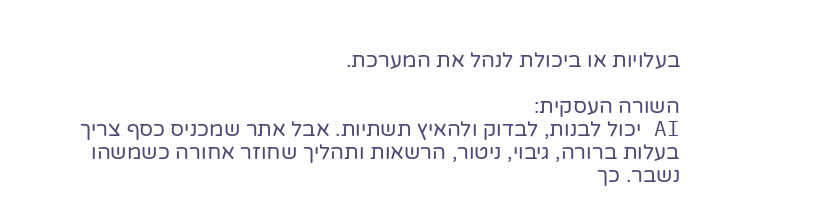בעלויות או ביכולת לנהל את המערכת.

השורה העסקית:
AI יכול לבנות, לבדוק ולהאיץ תשתיות. אבל אתר שמכניס כסף צריך בעלות ברורה, גיבוי, ניטור, הרשאות ותהליך שחוזר אחורה כשמשהו נשבר. כך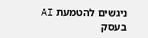ניגשים להטמעת AI בעסק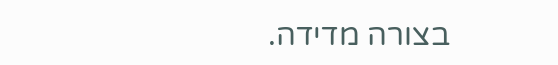בצורה מדידה.